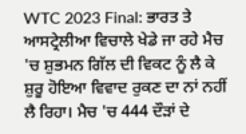WTC 2023 Final: ਭਾਰਤ ਤੇ ਆਸਟ੍ਰੇਲੀਆ ਵਿਚਾਲੇ ਖੇਡੇ ਜਾ ਰਹੇ ਮੈਚ 'ਚ ਸ਼ੁਭਮਨ ਗਿੱਲ ਦੀ ਵਿਕਟ ਨੂੰ ਲੈ ਕੇ ਸ਼ੁਰੂ ਹੋਇਆ ਵਿਵਾਦ ਰੁਕਣ ਦਾ ਨਾਂ ਨਹੀਂ ਲੈ ਰਿਹਾ। ਮੈਚ 'ਚ 444 ਦੌੜਾਂ ਦੇ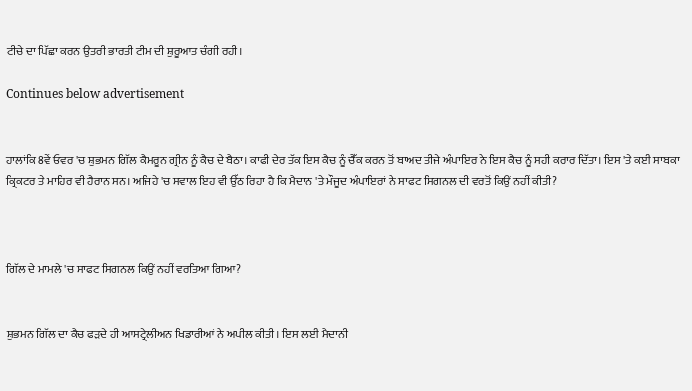ਟੀਚੇ ਦਾ ਪਿੱਛਾ ਕਰਨ ਉਤਰੀ ਭਾਰਤੀ ਟੀਮ ਦੀ ਸ਼ੁਰੂਆਤ ਚੰਗੀ ਰਹੀ।

Continues below advertisement


ਹਾਲਾਂਕਿ 8ਵੇਂ ਓਵਰ 'ਚ ਸ਼ੁਭਮਨ ਗਿੱਲ ਕੈਮਰੂਨ ਗ੍ਰੀਨ ਨੂੰ ਕੈਚ ਦੇ ਬੈਠਾ। ਕਾਫੀ ਦੇਰ ਤੱਕ ਇਸ ਕੈਚ ਨੂੰ ਚੈੱਕ ਕਰਨ ਤੋਂ ਬਾਅਦ ਤੀਜੇ ਅੰਪਾਇਰ ਨੇ ਇਸ ਕੈਚ ਨੂੰ ਸਹੀ ਕਰਾਰ ਦਿੱਤਾ। ਇਸ 'ਤੇ ਕਈ ਸਾਬਕਾ ਕ੍ਰਿਕਟਰ ਤੇ ਮਾਹਿਰ ਵੀ ਹੈਰਾਨ ਸਨ। ਅਜਿਹੇ 'ਚ ਸਵਾਲ ਇਹ ਵੀ ਉੱਠ ਰਿਹਾ ਹੈ ਕਿ ਮੈਦਾਨ 'ਤੇ ਮੌਜੂਦ ਅੰਪਾਇਰਾਂ ਨੇ ਸਾਫਟ ਸਿਗਨਲ ਦੀ ਵਰਤੋਂ ਕਿਉਂ ਨਹੀਂ ਕੀਤੀ?



ਗਿੱਲ ਦੇ ਮਾਮਲੇ 'ਚ ਸਾਫਟ ਸਿਗਨਲ ਕਿਉਂ ਨਹੀਂ ਵਰਤਿਆ ਗਿਆ?


ਸ਼ੁਭਮਨ ਗਿੱਲ ਦਾ ਕੈਚ ਫੜਦੇ ਹੀ ਆਸਟ੍ਰੇਲੀਅਨ ਖਿਡਾਰੀਆਂ ਨੇ ਅਪੀਲ ਕੀਤੀ। ਇਸ ਲਈ ਮੈਦਾਨੀ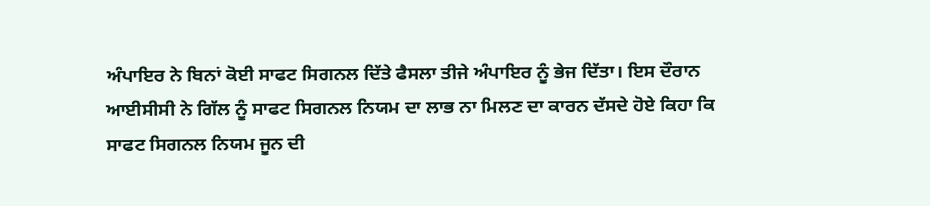ਅੰਪਾਇਰ ਨੇ ਬਿਨਾਂ ਕੋਈ ਸਾਫਟ ਸਿਗਨਲ ਦਿੱਤੇ ਫੈਸਲਾ ਤੀਜੇ ਅੰਪਾਇਰ ਨੂੰ ਭੇਜ ਦਿੱਤਾ। ਇਸ ਦੌਰਾਨ ਆਈਸੀਸੀ ਨੇ ਗਿੱਲ ਨੂੰ ਸਾਫਟ ਸਿਗਨਲ ਨਿਯਮ ਦਾ ਲਾਭ ਨਾ ਮਿਲਣ ਦਾ ਕਾਰਨ ਦੱਸਦੇ ਹੋਏ ਕਿਹਾ ਕਿ ਸਾਫਟ ਸਿਗਨਲ ਨਿਯਮ ਜੂਨ ਦੀ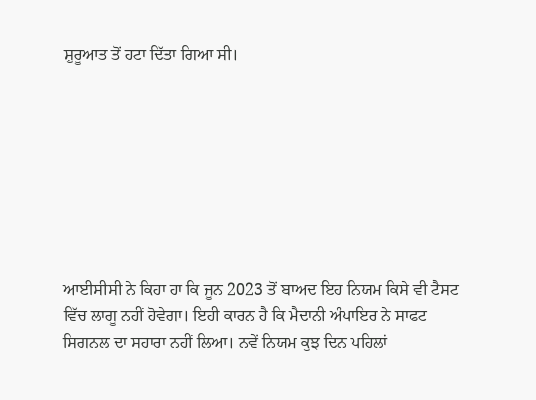ਸ਼ੁਰੂਆਤ ਤੋਂ ਹਟਾ ਦਿੱਤਾ ਗਿਆ ਸੀ।








ਆਈਸੀਸੀ ਨੇ ਕਿਹਾ ਹਾ ਕਿ ਜੂਨ 2023 ਤੋਂ ਬਾਅਦ ਇਹ ਨਿਯਮ ਕਿਸੇ ਵੀ ਟੈਸਟ ਵਿੱਚ ਲਾਗੂ ਨਹੀਂ ਹੋਵੇਗਾ। ਇਹੀ ਕਾਰਨ ਹੈ ਕਿ ਮੈਦਾਨੀ ਅੰਪਾਇਰ ਨੇ ਸਾਫਟ ਸਿਗਨਲ ਦਾ ਸਹਾਰਾ ਨਹੀਂ ਲਿਆ। ਨਵੇਂ ਨਿਯਮ ਕੁਝ ਦਿਨ ਪਹਿਲਾਂ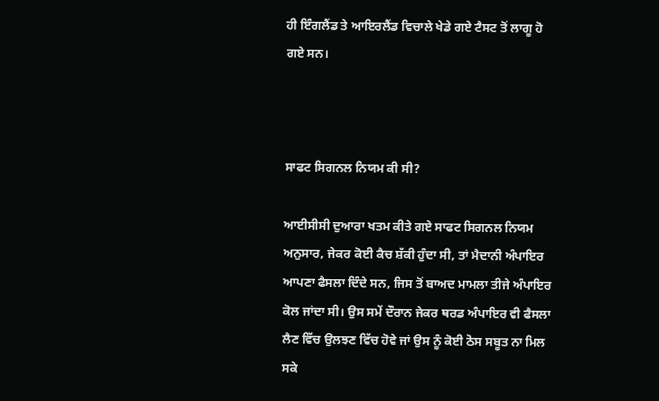ਹੀ ਇੰਗਲੈਂਡ ਤੇ ਆਇਰਲੈਂਡ ਵਿਚਾਲੇ ਖੇਡੇ ਗਏ ਟੈਸਟ ਤੋਂ ਲਾਗੂ ਹੋ ਗਏ ਸਨ।



ਸਾਫਟ ਸਿਗਨਲ ਨਿਯਮ ਕੀ ਸੀ?

ਆਈਸੀਸੀ ਦੁਆਰਾ ਖਤਮ ਕੀਤੇ ਗਏ ਸਾਫਟ ਸਿਗਨਲ ਨਿਯਮ ਅਨੁਸਾਰ, ਜੇਕਰ ਕੋਈ ਕੈਚ ਸ਼ੱਕੀ ਹੁੰਦਾ ਸੀ, ਤਾਂ ਮੈਦਾਨੀ ਅੰਪਾਇਰ ਆਪਣਾ ਫੈਸਲਾ ਦਿੰਦੇ ਸਨ, ਜਿਸ ਤੋਂ ਬਾਅਦ ਮਾਮਲਾ ਤੀਜੇ ਅੰਪਾਇਰ ਕੋਲ ਜਾਂਦਾ ਸੀ। ਉਸ ਸਮੇਂ ਦੌਰਾਨ ਜੇਕਰ ਥਰਡ ਅੰਪਾਇਰ ਵੀ ਫੈਸਲਾ ਲੈਣ ਵਿੱਚ ਉਲਝਣ ਵਿੱਚ ਹੋਵੇ ਜਾਂ ਉਸ ਨੂੰ ਕੋਈ ਠੋਸ ਸਬੂਤ ਨਾ ਮਿਲ ਸਕੇ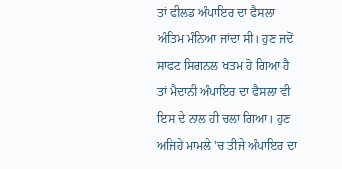ਤਾਂ ਫੀਲਡ ਅੰਪਾਇਰ ਦਾ ਫੈਸਲਾ ਅੰਤਿਮ ਮੰਨਿਆ ਜਾਂਦਾ ਸੀ। ਹੁਣ ਜਦੋਂ ਸਾਫਟ ਸਿਗਨਲ ਖਤਮ ਹੋ ਗਿਆ ਹੈ ਤਾਂ ਮੈਦਾਨੀ ਅੰਪਾਇਰ ਦਾ ਫੈਸਲਾ ਵੀ ਇਸ ਦੇ ਨਾਲ ਹੀ ਚਲਾ ਗਿਆ। ਹੁਣ ਅਜਿਹੇ ਮਾਮਲੇ 'ਚ ਤੀਜੇ ਅੰਪਾਇਰ ਦਾ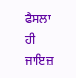ਫੈਸਲਾ ਹੀ ਜਾਇਜ਼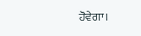ਹੋਵੇਗਾ।